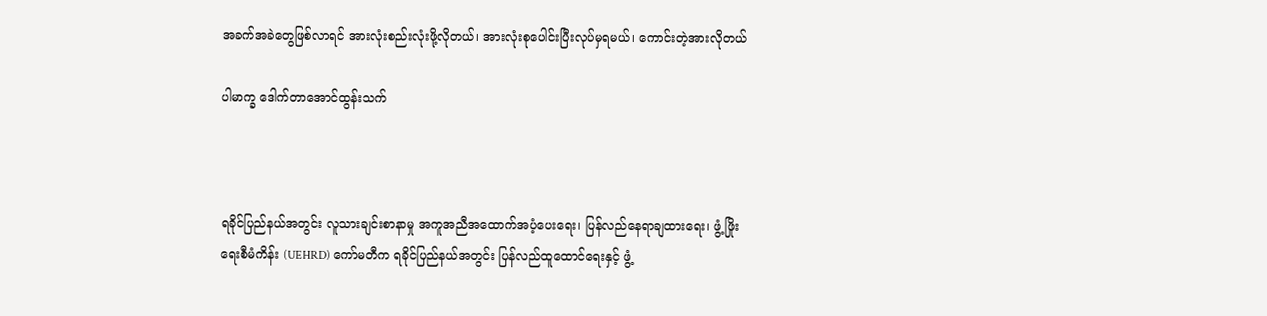အခက်အခဲတွေဖြစ်လာရင် အားလုံးစည်းလုံးဖို့လိုတယ်၊ အားလုံးစုပေါင်းပြီးလုပ်မှရမယ်၊ ကောင်းတဲ့အားလိုတယ်

ပါမာက္ခ ဒေါက်တာအောင်ထွန်းသက်



ရခိုင်ပြည်နယ်အတွင်း လူသားချင်းစာနာမှု အကူအညီအထောက်အပံ့ပေးရေး၊ ပြန်လည်နေရာချထားရေး၊ ဖွံ့ ဖြိုးရေးစီမံကိန်း (UEHRD) ကော်မတီက ရခိုင်ပြည်နယ်အတွင်း ပြန်လည်ထူထောင်ရေးနှင့် ဖွံ့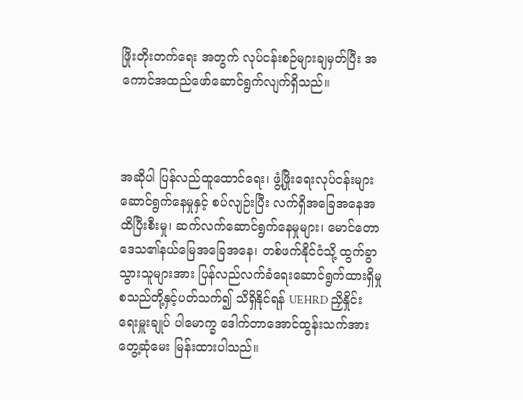ဖြိုးတိုးတက်ရေး အတွက် လုပ်ငန်းစဉ်များချမှတ်ပြီး အကောင်အထည်ဖော်ဆောင်ရွက်လျက်ရှိသည်။



အဆိုပါ ပြန်လည်ထူထောင်ရေး၊ ဖွံ့ဖြိုးရေးလုပ်ငန်းများဆောင်ရွက်နေမှုနှင့် စပ်လျဉ်းပြီး လက်ရှိအခြေအနေအထိပြီးစီးမှု၊ ဆက်လက်ဆောင်ရွက်နေမှုများ၊ မောင်တောဒေသ၏နယ်မြေအခြေအနေ၊ တစ်ဖက်နိုင်ငံသို့ ထွက်ခွာသွားသူများအား ပြန်လည်လက်ခံရေးဆောင်ရွက်ထားရှိမှု စသည်တို့နှင့်ပတ်သက်၍ သိရှိနိုင်ရန် UEHRD ညှိနှိုင်းရေးမှူးချုပ် ပါမောက္ခ ဒေါက်တာအောင်ထွန်းသက်အား တွေ့ဆုံမေး မြန်းထားပါသည်။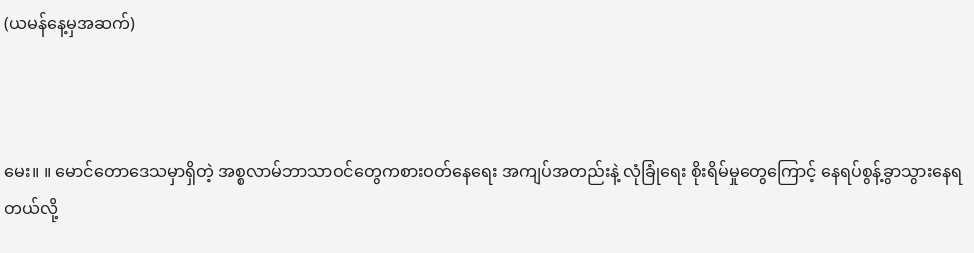(ယမန်နေ့မှအဆက်)



မေး။ ။ မောင်တောဒေသမှာရှိတဲ့ အစ္စလာမ်ဘာသာဝင်တွေကစားဝတ်နေရေး အကျပ်အတည်းနဲ့ လုံခြုံရေး စိုးရိမ်မှုတွေကြောင့် နေရပ်စွန့်ခွာသွားနေရတယ်လို့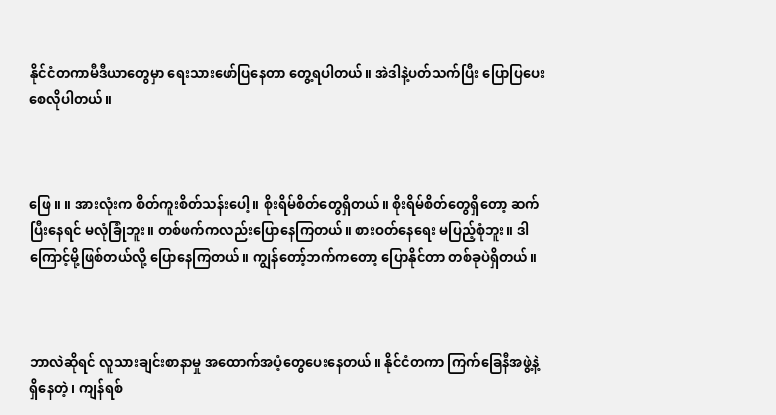နိုင်ငံတကာမီဒီယာတွေမှာ ရေးသားဖော်ပြနေတာ တွေ့ရပါတယ်။ အဲဒါနဲ့ပတ်သက်ပြီး ပြောပြပေးစေလိုပါတယ်။



ဖြေ ။ ။ အားလုံးက စိတ်ကူးစိတ်သန်းပေါ့။ စိုးရိမ်စိတ်တွေရှိတယ်။ စိုးရိမ်စိတ်တွေရှိတော့ ဆက်ပြီးနေရင် မလုံခြုံဘူး။ တစ်ဖက်ကလည်းပြောနေကြတယ်။ စားဝတ်နေရေး မပြည့်စုံဘူး။ ဒါကြောင့်မို့ဖြစ်တယ်လို့ ပြောနေကြတယ်။ ကျွန်တော့်ဘက်ကတော့ ပြောနိုင်တာ တစ်ခုပဲရှိတယ်။



ဘာလဲဆိုရင် လူသားချင်းစာနာမှု အထောက်အပံ့တွေပေးနေတယ်။ နိုင်ငံတကာ ကြက်ခြေနီအဖွဲ့နဲ့ ရှိနေတဲ့၊ ကျန်ရစ်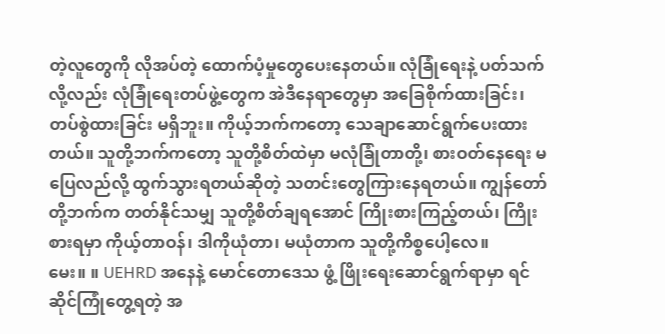တဲ့လူတွေကို လိုအပ်တဲ့ ထောက်ပံ့မှုတွေပေးနေတယ်။ လုံခြုံရေးနဲ့ ပတ်သက်လို့လည်း လုံခြုံရေးတပ်ဖွဲ့တွေက အဲဒီနေရာတွေမှာ အခြေစိုက်ထားခြင်း၊ တပ်စွဲထားခြင်း မရှိဘူး။ ကိုယ့်ဘက်ကတော့ သေချာဆောင်ရွက်ပေးထားတယ်။ သူတို့ဘက်ကတော့ သူတို့စိတ်ထဲမှာ မလုံခြုံတာတို့၊ စားဝတ်နေရေး မပြေလည်လို့ ထွက်သွားရတယ်ဆိုတဲ့ သတင်းတွေကြားနေရတယ်။ ကျွန်တော်တို့ဘက်က တတ်နိုင်သမျှ သူတို့စိတ်ချရအောင် ကြိုးစားကြည့်တယ်၊ ကြိုးစားရမှာ ကိုယ့်တာဝန်၊ ဒါကိုယုံတာ၊ မယုံတာက သူတို့ကိစ္စပေါ့လေ။
မေး။ ။ UEHRD အနေနဲ့ မောင်တောဒေသ ဖွံ့ ဖြိုးရေးဆောင်ရွက်ရာမှာ ရင်ဆိုင်ကြုံတွေ့ရတဲ့ အ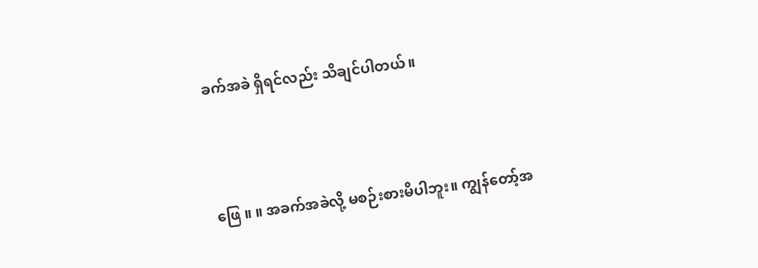ခက်အခဲ ရှိရင်လည်း သိချင်ပါတယ်။



ဖြေ ။ ။ အခက်အခဲလို့ မစဉ်းစားမိပါဘူး။ ကျွန်တော့်အ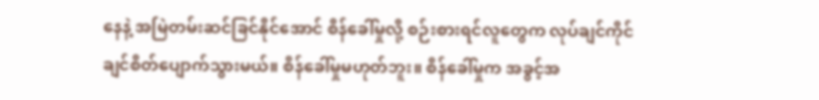နေနဲ့ အမြဲတမ်းဆင်ခြင်နိုင်အောင် စိန်ခေါ်မှုလို့ စဉ်းစားရင်လူတွေက လုပ်ချင်ကိုင်ချင်စိတ်ပျောက်သွားမယ်။ စိန်ခေါ်မှုမဟုတ်ဘူး။ စိန်ခေါ်မှုက အခွင့်အ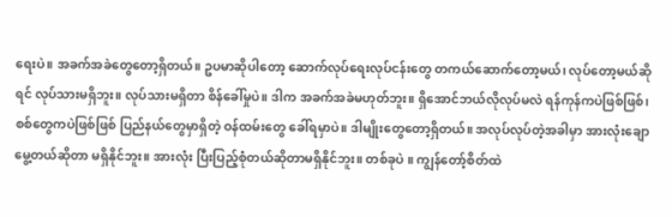ရေးပဲ။ အခက်အခဲတွေတော့ရှိတယ်။ ဥပမာဆိုပါတော့ ဆောက်လုပ်ရေးလုပ်ငန်းတွေ တကယ်ဆောက်တော့မယ်၊ လုပ်တော့မယ်ဆိုရင် လုပ်သားမရှိဘူး။ လုပ်သားမရှိတာ စိန်ခေါ်မှုပဲ။ ဒါက အခက်အခဲမဟုတ်ဘူး။ ရှိအောင်ဘယ်လိုလုပ်မလဲ ရန်ကုန်ကပဲဖြစ်ဖြစ်၊ စစ်တွေကပဲဖြစ်ဖြစ် ပြည်နယ်တွေမှာရှိတဲ့ ဝန်ထမ်းတွေ ခေါ်ရမှာပဲ။ ဒါမျိုးတွေတော့ရှိတယ်။ အလုပ်လုပ်တဲ့အခါမှာ အားလုံးချောမွေ့တယ်ဆိုတာ မရှိနိုင်ဘူး။ အားလုံး ပြီးပြည့်စုံတယ်ဆိုတာမရှိနိုင်ဘူး။ တစ်ခုပဲ ။ ကျွန်တော့်စိတ်ထဲ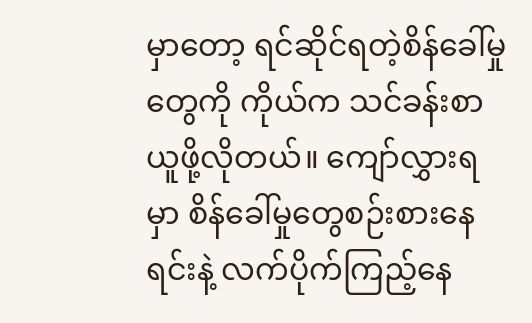မှာတော့ ရင်ဆိုင်ရတဲ့စိန်ခေါ်မှုတွေကို ကိုယ်က သင်ခန်းစာယူဖို့လိုတယ်။ ကျော်လွှားရမှာ စိန်ခေါ်မှုတွေစဉ်းစားနေရင်းနဲ့ လက်ပိုက်ကြည့်နေ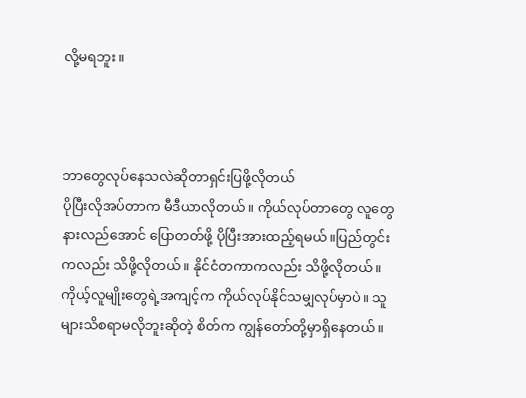လို့မရဘူး။



ဘာတွေလုပ်နေသလဲဆိုတာရှင်းပြဖို့လိုတယ်
ပိုပြီးလိုအပ်တာက မီဒီယာလိုတယ်။ ကိုယ်လုပ်တာတွေ လူတွေနားလည်အောင် ပြောတတ်ဖို့ ပိုပြီးအားထည့်ရမယ်။ပြည်တွင်းကလည်း သိဖို့လိုတယ်။ နိုင်ငံတကာကလည်း သိဖို့လိုတယ်။ ကိုယ့်လူမျိုးတွေရဲ့အကျင့်က ကိုယ်လုပ်နိုင်သမျှလုပ်မှာပဲ။ သူများသိစရာမလိုဘူးဆိုတဲ့ စိတ်က ကျွန်တော်တို့မှာရှိနေတယ်။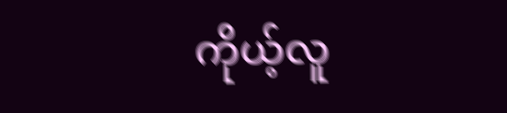ကိုယ့်လူ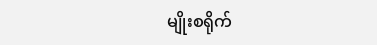မျိုးစရိုက်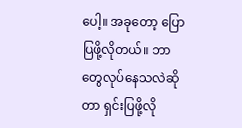ပေါ့။ အခုတော့ ပြောပြဖို့လိုတယ်။ ဘာတွေလုပ်နေသလဲဆိုတာ ရှင်းပြဖို့လို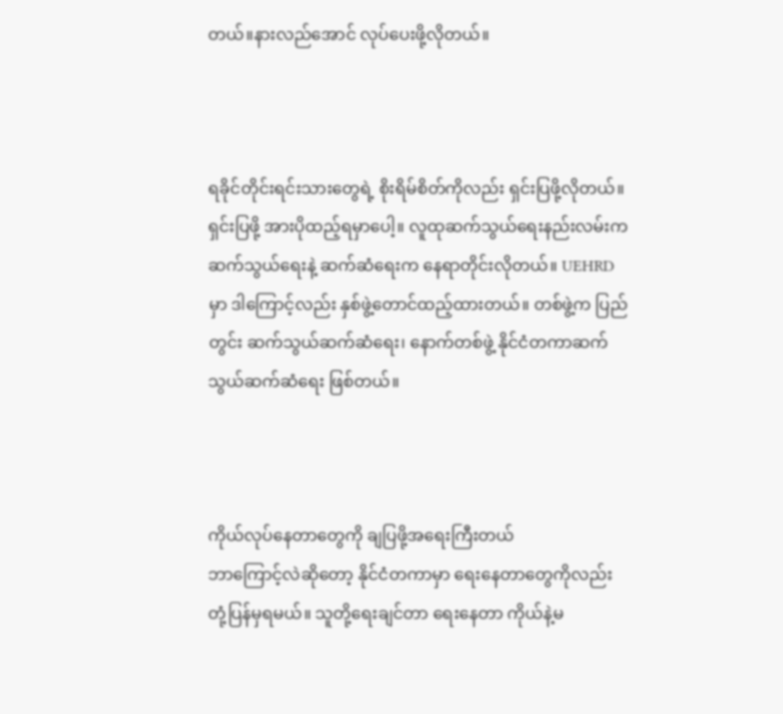တယ်။နားလည်အောင် လုပ်ပေးဖို့လိုတယ်။



ရခိုင်တိုင်းရင်းသားတွေရဲ့ စိုးရိမ်စိတ်ကိုလည်း ရှင်းပြဖို့လိုတယ်။ ရှင်းပြဖို့ အားပိုထည့်ရမှာပေါ့။ လူထုဆက်သွယ်ရေးနည်းလမ်းက ဆက်သွယ်ရေးနဲ့ ဆက်ဆံရေးက နေရာတိုင်းလိုတယ်။ UEHRD မှာ ဒါကြောင့်လည်း နှစ်ဖွဲ့တောင်ထည့်ထားတယ်။ တစ်ဖွဲ့က ပြည်တွင်း ဆက်သွယ်ဆက်ဆံရေး၊ နောက်တစ်ဖွဲ့ နိုင်ငံတကာဆက်သွယ်ဆက်ဆံရေး ဖြစ်တယ်။



ကိုယ်လုပ်နေတာတွေကို ချပြဖို့အရေးကြီးတယ်
ဘာကြောင့်လဲဆိုတော့ နိုင်ငံတကာမှာ ရေးနေတာတွေကိုလည်း တုံ့ပြန်မှရမယ်။ သူတို့ရေးချင်တာ ရေးနေတာ ကိုယ်နဲ့မ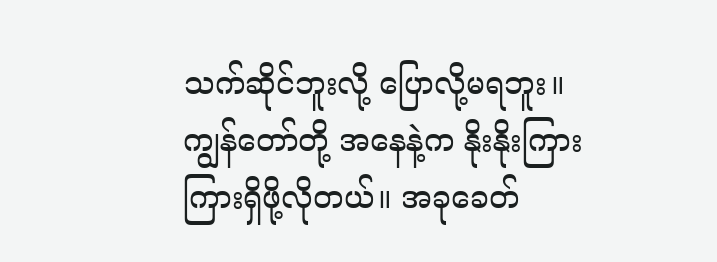သက်ဆိုင်ဘူးလို့ ပြောလို့မရဘူး။ ကျွန်တော်တို့ အနေနဲ့က နိုးနိုးကြားကြားရှိဖို့လိုတယ်။ အခုခေတ်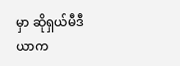မှာ ဆိုရှယ်မီဒီယာက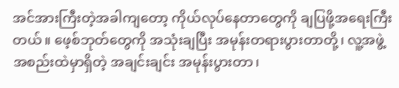အင်အားကြီးတဲ့အခါကျတော့ ကိုယ်လုပ်နေတာတွေကို ချပြဖို့အရေးကြီးတယ်။ ဖေ့စ်ဘုတ်တွေကို အသုံးချပြီး အမုန်းတရားပွားတာတို့၊ လူ့အဖွဲ့အစည်းထဲမှာရှိတဲ့ အချင်းချင်း အမုန်းပွားတာ၊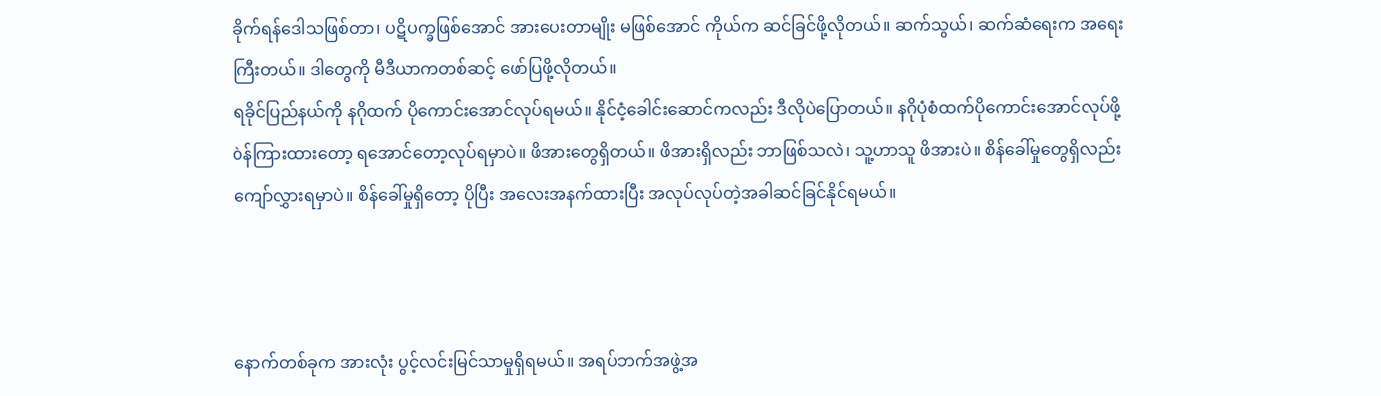ခိုက်ရန်ဒေါသဖြစ်တာ၊ ပဋိပက္ခဖြစ်အောင် အားပေးတာမျိုး မဖြစ်အောင် ကိုယ်က ဆင်ခြင်ဖို့လိုတယ်။ ဆက်သွယ်၊ ဆက်ဆံရေးက အရေးကြီးတယ်။ ဒါတွေကို မီဒီယာကတစ်ဆင့် ဖော်ပြဖို့လိုတယ်။
ရခိုင်ပြည်နယ်ကို နဂိုထက် ပိုကောင်းအောင်လုပ်ရမယ်။ နိုင်ငံ့ခေါင်းဆောင်ကလည်း ဒီလိုပဲပြောတယ်။ နဂိုပုံစံထက်ပိုကောင်းအောင်လုပ်ဖို့ òန်ကြားထားတော့ ရအောင်တော့လုပ်ရမှာပဲ။ ဖိအားတွေရှိတယ်။ ဖိအားရှိလည်း ဘာဖြစ်သလဲ၊ သူ့ဟာသူ ဖိအားပဲ။ စိန်ခေါ်မှုတွေရှိလည်း ကျော်လွှားရမှာပဲ။ စိန်ခေါ်မှုရှိတော့ ပိုပြီး အလေးအနက်ထားပြီး အလုပ်လုပ်တဲ့အခါဆင်ခြင်နိုင်ရမယ်။



နောက်တစ်ခုက အားလုံး ပွင့်လင်းမြင်သာမှုရှိရမယ်။ အရပ်ဘက်အဖွဲ့အ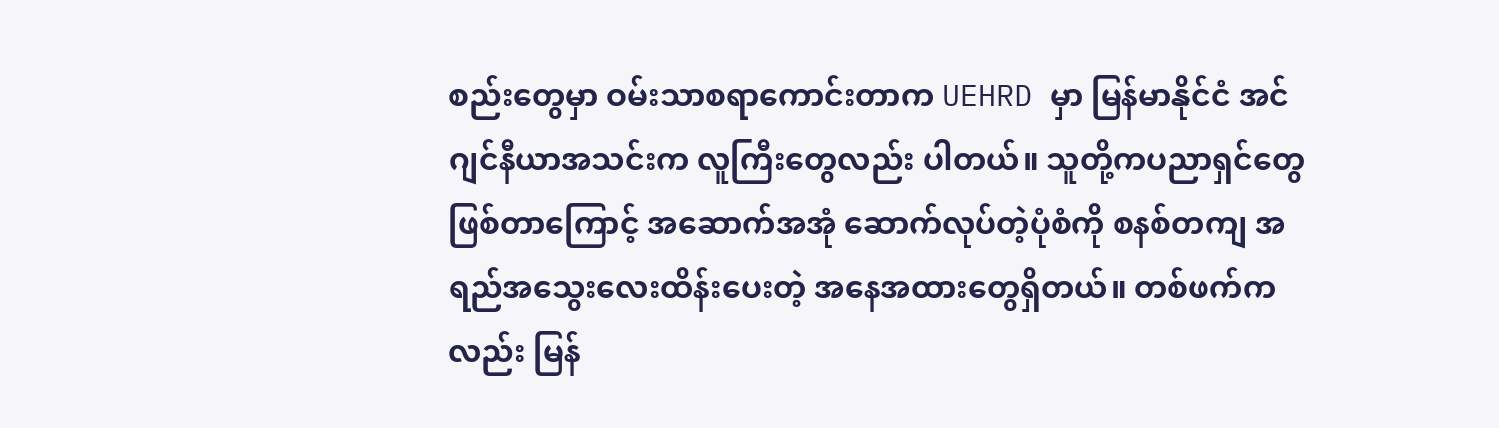စည်းတွေမှာ ဝမ်းသာစရာကောင်းတာက UEHRD မှာ မြန်မာနိုင်ငံ အင်ဂျင်နီယာအသင်းက လူကြီးတွေလည်း ပါတယ်။ သူတို့ကပညာရှင်တွေ ဖြစ်တာကြောင့် အဆောက်အအုံ ဆောက်လုပ်တဲ့ပုံစံကို စနစ်တကျ အရည်အသွေးလေးထိန်းပေးတဲ့ အနေအထားတွေရှိတယ်။ တစ်ဖက်ကလည်း မြန်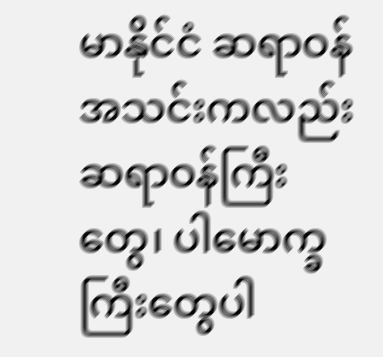မာနိုင်ငံ ဆရာဝန်အသင်းကလည်းဆရာဝန်ကြီးတွေ၊ ပါမောက္ခကြီးတွေပါ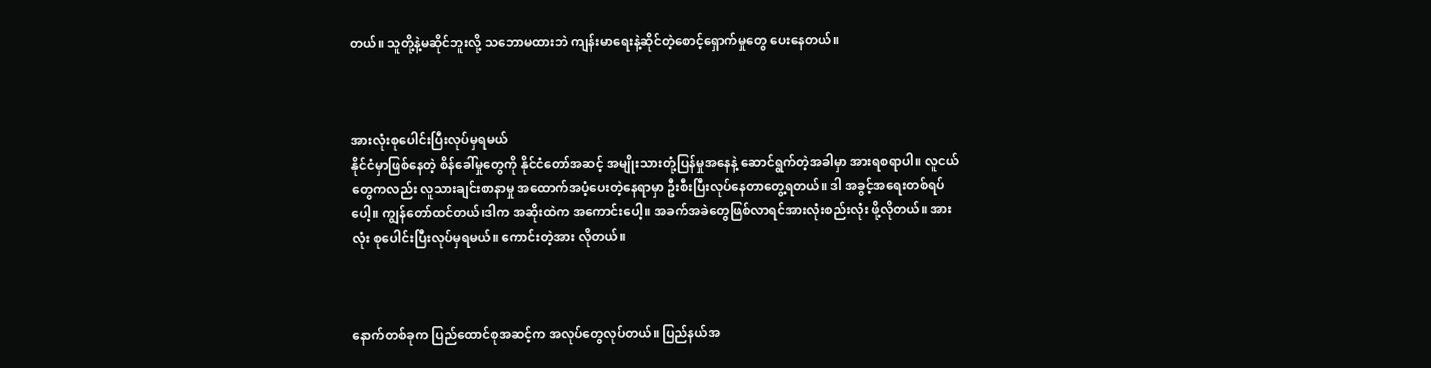တယ်။ သူတို့နဲ့မဆိုင်ဘူးလို့ သဘောမထားဘဲ ကျန်းမာရေးနဲ့ဆိုင်တဲ့စောင့်ရှောက်မှုတွေ ပေးနေတယ်။



အားလုံးစုပေါင်းပြီးလုပ်မှရမယ်
နိုင်ငံမှာဖြစ်နေတဲ့ စိန်ခေါ်မှုတွေကို နိုင်ငံတော်အဆင့် အမျိုးသားတုံ့ပြန်မှုအနေနဲ့ ဆောင်ရွက်တဲ့အခါမှာ အားရစရာပါ။ လူငယ်တွေကလည်း လူသားချင်းစာနာမှု အထောက်အပံ့ပေးတဲ့နေရာမှာ ဦးစီးပြီးလုပ်နေတာတွေ့ရတယ်။ ဒါ အခွင့်အရေးတစ်ရပ်ပေါ့။ ကျွန်တော်ထင်တယ်၊ဒါက အဆိုးထဲက အကောင်းပေါ့။ အခက်အခဲတွေဖြစ်လာရင်အားလုံးစည်းလုံး ဖို့လိုတယ်။ အားလုံး စုပေါင်းပြီးလုပ်မှရမယ်။ ကောင်းတဲ့အား လိုတယ်။



နောက်တစ်ခုက ပြည်ထောင်စုအဆင့်က အလုပ်တွေလုပ်တယ်။ ပြည်နယ်အ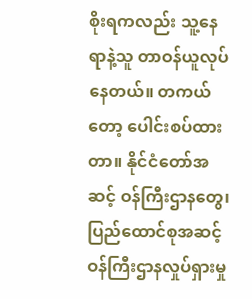စိုးရကလည်း သူ့နေရာနဲ့သူ တာဝန်ယူလုပ်နေတယ်။ တကယ်တော့ ပေါင်းစပ်ထားတာ။ နိုင်ငံတော်အဆင့် ဝန်ကြီးဌာနတွေ၊ ပြည်ထောင်စုအဆင့် ဝန်ကြီးဌာနလှုပ်ရှားမှု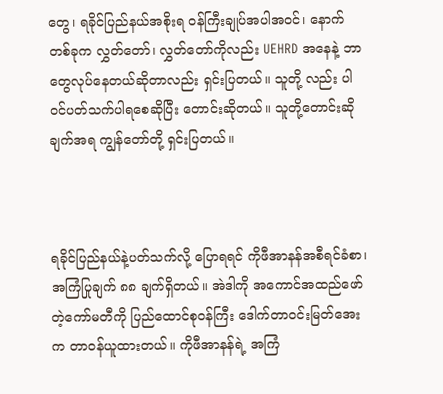တွေ၊ ရခိုင်ပြည်နယ်အစိုးရ ဝန်ကြီးချုပ်အပါအဝင်၊ နောက်တစ်ခုက လွှတ်တော်၊ လွှတ်တော်ကိုလည်း UEHRD အနေနဲ့ ဘာတွေလုပ်နေတယ်ဆိုတာလည်း ရှင်းပြတယ်။ သူတို့ လည်း ပါဝင်ပတ်သက်ပါရစေဆိုပြီး တောင်းဆိုတယ်။ သူတို့တောင်းဆိုချက်အရ ကျွန်တော်တို့ ရှင်းပြတယ်။



ရခိုင်ပြည်နယ်နဲ့ပတ်သက်လို့ ပြောရရင် ကိုဖီအာနန်အစီရင်ခံစာ၊ အကြံပြုချက် ၈၈ ချက်ရှိတယ်။ အဲဒါကို အကောင်အထည်ဖော်တဲ့ကော်မတီကို ပြည်ထောင်စုဝန်ကြီး ဒေါက်တာဝင်းမြတ်အေးက တာဝန်ယူထားတယ်။ ကိုဖီအာနန်ရဲ့ အကြံ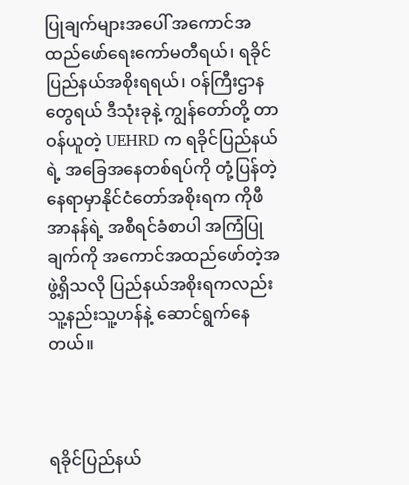ပြုချက်များအပေါ် အကောင်အထည်ဖော်ရေးကော်မတီရယ်၊ ရခိုင်ပြည်နယ်အစိုးရရယ်၊ ဝန်ကြီးဌာနတွေရယ် ဒီသုံးခုနဲ့ ကျွန်တော်တို့ တာဝန်ယူတဲ့ UEHRD က ရခိုင်ပြည်နယ်ရဲ့ အခြေအနေတစ်ရပ်ကို တုံ့ပြန်တဲ့နေရာမှာနိုင်ငံတော်အစိုးရက ကိုဖီအာနန်ရဲ့ အစီရင်ခံစာပါ အကြံပြုချက်ကို အကောင်အထည်ဖော်တဲ့အဖွဲ့ရှိသလို ပြည်နယ်အစိုးရကလည်း သူ့နည်းသူ့ဟန်နဲ့ ဆောင်ရွက်နေတယ်။



ရခိုင်ပြည်နယ်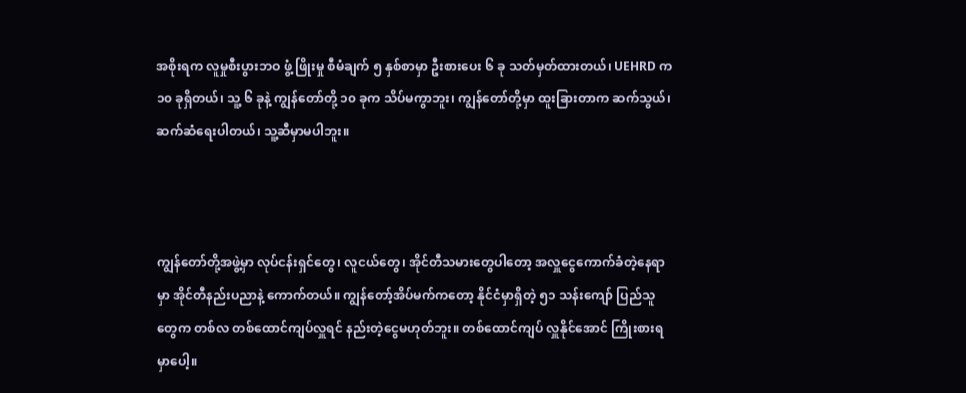အစိုးရက လူမှုစီးပွားဘဝ ဖွံ့ ဖြိုးမှု စီမံချက် ၅ နှစ်စာမှာ ဦးစားပေး ၆ ခု သတ်မှတ်ထားတယ်၊ UEHRD က ၁၀ ခုရှိတယ်၊ သူ့ ၆ ခုနဲ့ ကျွန်တော်တို့ ၁၀ ခုက သိပ်မကွာဘူး၊ ကျွန်တော်တို့မှာ ထူးခြားတာက ဆက်သွယ်၊ ဆက်ဆံရေးပါတယ်၊ သူ့ဆီမှာမပါဘူး။



ကျွန်တော်တို့အဖွဲ့မှာ လုပ်ငန်းရှင်တွေ၊ လူငယ်တွေ၊ အိုင်တီသမားတွေပါတော့ အလှူငွေကောက်ခံတဲ့နေရာမှာ အိုင်တီနည်းပညာနဲ့ ကောက်တယ်။ ကျွန်တော့်အိပ်မက်ကတော့ နိုင်ငံမှာရှိတဲ့ ၅၁ သန်းကျော် ပြည်သူတွေက တစ်လ တစ်ထောင်ကျပ်လှူရင် နည်းတဲ့ငွေမဟုတ်ဘူး။ တစ်ထောင်ကျပ် လှူနိုင်အောင် ကြိုးစားရမှာပေါ့။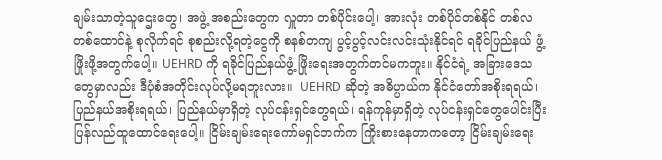ချမ်းသာတဲ့သူဌေးတွေ၊ အဖွဲ့ အစည်းတွေက လှူတာ တစ်ပိုင်းပေါ့၊ အားလုံး တစ်ပိုင်တစ်နိုင် တစ်လတစ်ထောင်နဲ့ စုလိုက်ရင် စုစည်းလို့ရတဲ့ငွေကို စနစ်တကျ ပွင့်ပွင့်လင်းလင်းသုံးနိုင်ရင် ရခိုင်ပြည်နယ် ဖွံ့ ဖြိုးဖို့အတွက်ပေါ့။ UEHRD ကို ရခိုင်ပြည်နယ်ဖွံ့ ဖြိုးရေးအတွက်တင်မကဘူး။ နိုင်ငံရဲ့ အခြားဒေသတွေမှာလည်း ဒီပုံစံအတိုင်းလုပ်လို့မရဘူးလား။  UEHRD ဆိုတဲ့ အဓိပ္ပာယ်က နိုင်ငံတော်အစိုးရရယ်၊ ပြည်နယ်အစိုးရရယ်၊ ပြည်နယ်မှာရှိတဲ့ လုပ်ငန်းရှင်တွေရယ်၊ ရန်ကုန်မှာရှိတဲ့ လုပ်ငန်းရှင်တွေပေါင်းပြီး ပြန်လည်ထူထောင်ရေးပေါ့။ ငြိမ်းချမ်းရေးကော်မရှင်ဘက်က ကြိုးစားနေတာကတော့ ငြိမ်းချမ်းရေး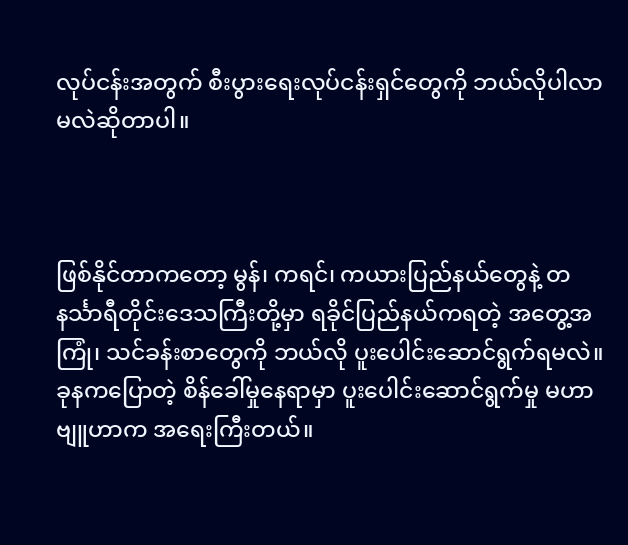လုပ်ငန်းအတွက် စီးပွားရေးလုပ်ငန်းရှင်တွေကို ဘယ်လိုပါလာမလဲဆိုတာပါ။



ဖြစ်နိုင်တာကတော့ မွန်၊ ကရင်၊ ကယားပြည်နယ်တွေနဲ့ တနင်္သာရီတိုင်းဒေသကြီးတို့မှာ ရခိုင်ပြည်နယ်ကရတဲ့ အတွေ့အကြုံ၊ သင်ခန်းစာတွေကို ဘယ်လို ပူးပေါင်းဆောင်ရွက်ရမလဲ။ ခုနကပြောတဲ့ စိန်ခေါ်မှုနေရာမှာ ပူးပေါင်းဆောင်ရွက်မှု မဟာဗျူဟာက အရေးကြီးတယ်။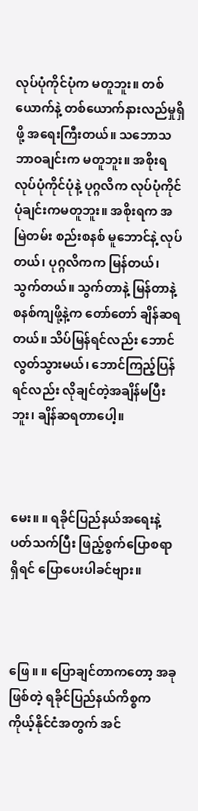လုပ်ပုံကိုင်ပုံက မတူဘူး။ တစ်ယောက်နဲ့ တစ်ယောက်နားလည်မှုရှိဖို့ အရေးကြီးတယ်။ သဘောသဘာဝချင်းက မတူဘူး။ အစိုးရလုပ်ပုံကိုင်ပုံနဲ့ ပုဂ္ဂလိက လုပ်ပုံကိုင်ပုံချင်းကမတူဘူး။ အစိုးရက အမြဲတမ်း စည်းစနစ် မူဘောင်နဲ့ လုပ်တယ်၊ ပုဂ္ဂလိကက မြန်တယ်၊ သွက်တယ်။ သွက်တာနဲ့ မြန်တာနဲ့ စနစ်ကျဖို့နဲ့က တော်တော် ချိန်ဆရတယ်။ သိပ်မြန်ရင်လည်း ဘောင်လွတ်သွားမယ်၊ ဘောင်ကြည့်ပြန်ရင်လည်း လိုချင်တဲ့အချိန်မပြီးဘူး၊ ချိန်ဆရတာပေါ့။



မေး။ ။ ရခိုင်ပြည်နယ်အရေးနဲ့ ပတ်သက်ပြီး ဖြည့်စွက်ပြောစရာရှိရင် ပြောပေးပါခင်ဗျား။



ဖြေ ။ ။ ပြောချင်တာကတော့ အခုဖြစ်တဲ့ ရခိုင်ပြည်နယ်ကိစ္စက ကိုယ့်နိုင်ငံအတွက် အင်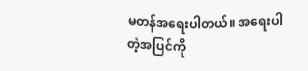မတန်အရေးပါတယ်။ အရေးပါတဲ့အပြင်ကို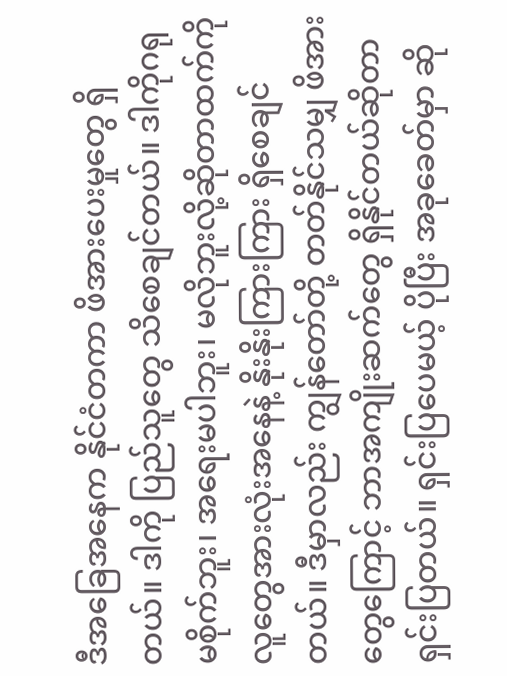ဒီအခြေအနေက နိုင်ငံတကာ ဖိအားပေးမှုတွေ ရှိတယ်။ ဒါကို ပြည်သူတွေ သိစေချင်တယ်။ ဒါကိုဂရုမစိုက်ဘူး၊ အရေးမပါဘူး၊ မလိုဘူးလို့ဆိုတာထက်ကို လူတွေအားလုံးအနေနဲ့ နိုးနိုးကြားကြား ရှိစေချင်တယ်။ ဒီမှာလည်း ကျွန်တော်တို့ တတ်နိုင်သမျှ ဖိအားတွေကြောင့် ဘာအကျိုးဆက်တွေ ရှိနိုင်တယ်ဆိုတာ ရှင်းပြတယ်။ ရှင်းပြပေမယ့် ပိုပြီး အခုခေတ်မှာ ဆို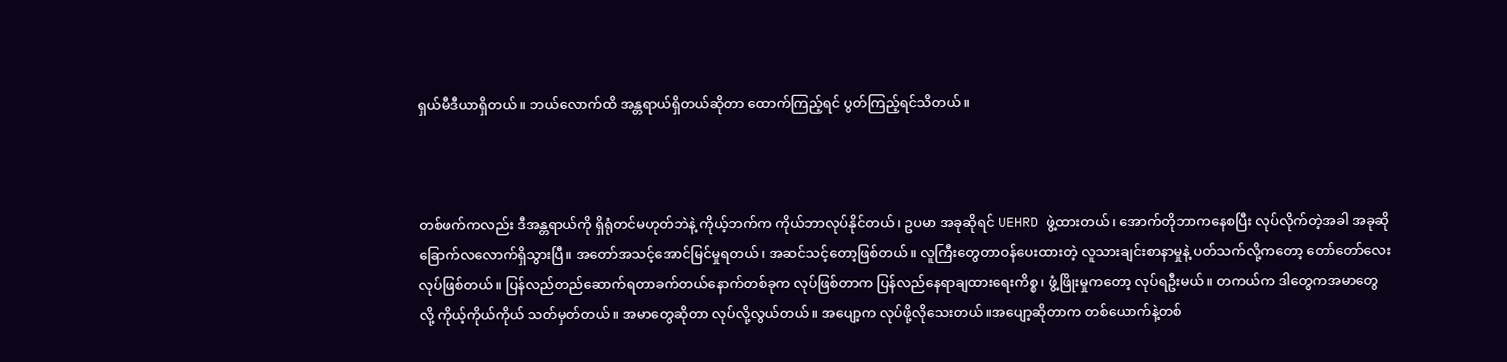ရှယ်မီဒီယာရှိတယ်။ ဘယ်လောက်ထိ အန္တရာယ်ရှိတယ်ဆိုတာ ထောက်ကြည့်ရင် ပွတ်ကြည့်ရင်သိတယ်။



တစ်ဖက်ကလည်း ဒီအန္တရာယ်ကို ရှိရုံတင်မဟုတ်ဘဲနဲ့ ကိုယ့်ဘက်က ကိုယ်ဘာလုပ်နိုင်တယ်၊ ဥပမာ အခုဆိုရင် UEHRD ဖွဲ့ထားတယ်၊ အောက်တိုဘာကနေစပြီး လုပ်လိုက်တဲ့အခါ အခုဆို ခြောက်လလောက်ရှိသွားပြီ။ အတော်အသင့်အောင်မြင်မှုရတယ်၊ အဆင်သင့်တော့ဖြစ်တယ်။ လူကြီးတွေတာဝန်ပေးထားတဲ့ လူသားချင်းစာနာမှုနဲ့ ပတ်သက်လို့ကတော့ တော်တော်လေးလုပ်ဖြစ်တယ်။ ပြန်လည်တည်ဆောက်ရတာခက်တယ်နောက်တစ်ခုက လုပ်ဖြစ်တာက ပြန်လည်နေရာချထားရေးကိစ္စ၊ ဖွံ့ဖြိုးမှုကတော့ လုပ်ရဦးမယ်။ တကယ်က ဒါတွေကအမာတွေလို့ ကိုယ့်ကိုယ်ကိုယ် သတ်မှတ်တယ်။ အမာတွေဆိုတာ လုပ်လို့လွယ်တယ်။ အပျော့က လုပ်ဖို့လိုသေးတယ်။အပျော့ဆိုတာက တစ်ယောက်နဲ့တစ်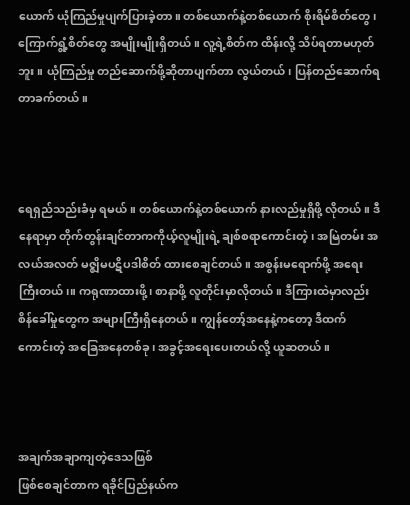ယောက် ယုံကြည်မှုပျက်ပြားခဲ့တာ။ တစ်ယောက်နဲ့တစ်ယောက် စိုးရိမ်စိတ်တွေ၊ ကြောက်ရွံ့စိတ်တွေ အမျိုးမျိုးရှိတယ်။ လူ့ရဲ့စိတ်က ထိန်းလို့ သိပ်ရတာမဟုတ်ဘူး။ ယုံကြည်မှု တည်ဆောက်ဖို့ဆိုတာပျက်တာ လွယ်တယ်၊ ပြန်တည်ဆောက်ရတာခက်တယ်။



ရေရှည်သည်းခံမှ ရမယ်။ တစ်ယောက်နဲ့တစ်ယောက် နားလည်မှုရှိဖို့ လိုတယ်။ ဒီနေရာမှာ တိုက်တွန်းချင်တာကကိုယ့်လူမျိုးရဲ့ ချစ်စရာကောင်းတဲ့၊ အမြဲတမ်း အလယ်အလတ် မဇ္ဈိမပဋိပဒါစိတ် ထားစေချင်တယ်။ အစွန်းမရောက်ဖို့ အရေးကြီးတယ်၊။ ကရုဏာထားဖို့၊ စာနာဖို့ လူတိုင်းမှာလိုတယ်။ ဒီကြားထဲမှာလည်း စိန်ခေါ်မှုတွေက အများကြီးရှိနေတယ်။ ကျွန်တော့်အနေနဲ့ကတော့ ဒီထက်ကောင်းတဲ့ အခြေအနေတစ်ခု၊ အခွင့်အရေးပေးတယ်လို့ ယူဆတယ်။



အချက်အချာကျတဲ့ဒေသဖြစ်
ဖြစ်စေချင်တာက ရခိုင်ပြည်နယ်က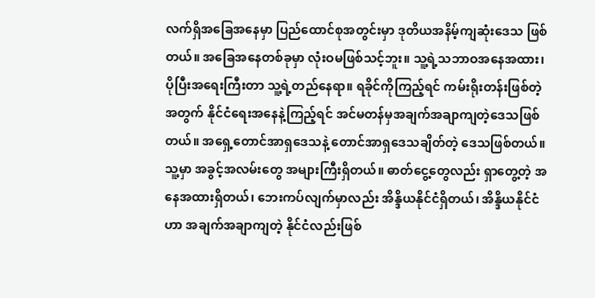လက်ရှိအခြေအနေမှာ ပြည်ထောင်စုအတွင်းမှာ ဒုတိယအနိမ့်ကျဆုံးဒေသ ဖြစ်တယ်။ အခြေအနေတစ်ခုမှာ လုံးဝမဖြစ်သင့်ဘူး။ သူ့ရဲ့သဘာဝအနေအထား၊ ပိုပြီးအရေးကြီးတာ သူ့ရဲ့တည်နေရာ။ ရခိုင်ကိုကြည့်ရင် ကမ်းရိုးတန်းဖြစ်တဲ့အတွက် နိုင်ငံရေးအနေနဲ့ကြည့်ရင် အင်မတန်မှအချက်အချာကျတဲ့ဒေသဖြစ်တယ်။ အရှေ့တောင်အာရှဒေသနဲ့ တောင်အာရှဒေသချိတ်တဲ့ ဒေသဖြစ်တယ်။ သူ့မှာ အခွင့်အလမ်းတွေ အများကြီးရှိတယ်။ ဓာတ်ငွေ့တွေလည်း ရှာတွေ့တဲ့ အနေအထားရှိတယ်၊ ဘေးကပ်လျက်မှာလည်း အိန္ဒိယနိုင်ငံရှိတယ်၊ အိန္ဒိယနိုင်ငံဟာ အချက်အချာကျတဲ့ နိုင်ငံလည်းဖြစ်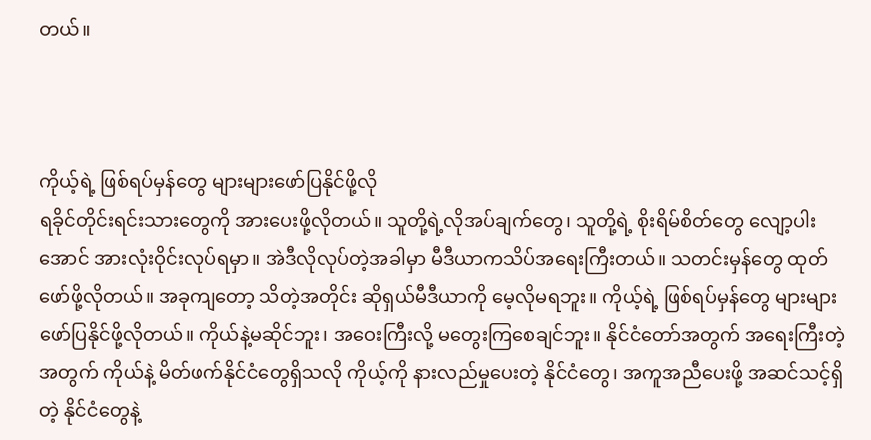တယ်။



ကိုယ့်ရဲ့ ဖြစ်ရပ်မှန်တွေ များများဖော်ပြနိုင်ဖို့လို
ရခိုင်တိုင်းရင်းသားတွေကို အားပေးဖို့လိုတယ်။ သူတို့ရဲ့လိုအပ်ချက်တွေ၊ သူတို့ရဲ့ စိုးရိမ်စိတ်တွေ လျော့ပါးအောင် အားလုံးဝိုင်းလုပ်ရမှာ။ အဲဒီလိုလုပ်တဲ့အခါမှာ မီဒီယာကသိပ်အရေးကြီးတယ်။ သတင်းမှန်တွေ ထုတ်ဖော်ဖို့လိုတယ်။ အခုကျတော့ သိတဲ့အတိုင်း ဆိုရှယ်မီဒီယာကို မေ့လိုမရဘူး။ ကိုယ့်ရဲ့ ဖြစ်ရပ်မှန်တွေ များများဖော်ပြနိုင်ဖို့လိုတယ်။ ကိုယ်နဲ့မဆိုင်ဘူး၊ အဝေးကြီးလို့ မတွေးကြစေချင်ဘူး။ နိုင်ငံတော်အတွက် အရေးကြီးတဲ့အတွက် ကိုယ်နဲ့ မိတ်ဖက်နိုင်ငံတွေရှိသလို ကိုယ့်ကို နားလည်မှုပေးတဲ့ နိုင်ငံတွေ၊ အကူအညီပေးဖို့ အဆင်သင့်ရှိတဲ့ နိုင်ငံတွေနဲ့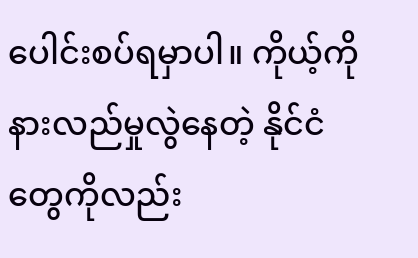ပေါင်းစပ်ရမှာပါ။ ကိုယ့်ကို နားလည်မှုလွဲနေတဲ့ နိုင်ငံတွေကိုလည်း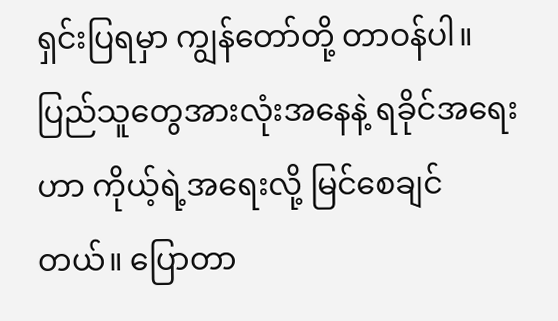ရှင်းပြရမှာ ကျွန်တော်တို့ တာဝန်ပါ။ ပြည်သူတွေအားလုံးအနေနဲ့ ရခိုင်အရေးဟာ ကိုယ့်ရဲ့အရေးလို့ မြင်စေချင်တယ်။ ပြောတာ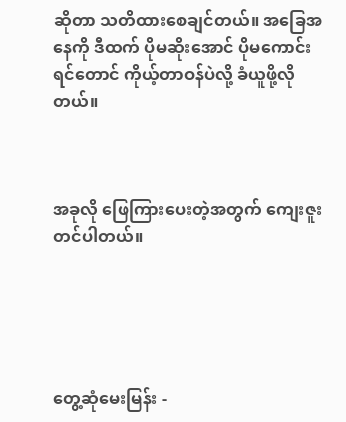ဆိုတာ သတိထားစေချင်တယ်။ အခြေအနေကို ဒီထက် ပိုမဆိုးအောင် ပိုမကောင်းရင်တောင် ကိုယ့်တာဝန်ပဲလို့ ခံယူဖို့လိုတယ်။



အခုလို ဖြေကြားပေးတဲ့အတွက် ကျေးဇူးတင်ပါတယ်။





တွေ့ဆုံမေးမြန်း -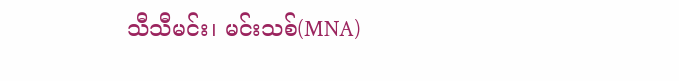သီသီမင်း၊ မင်းသစ်(MNA)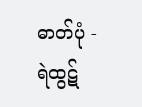ဓာတ်ပုံ - ရဲထွဋ်